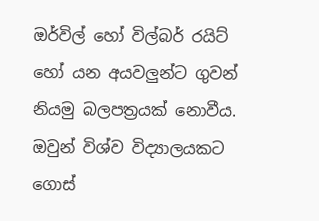ඔර්විල් හෝ විල්බර් රයිට් හෝ යන අයවලුන්ට ගුවන් නියමු බලපත්‍රයක් නොවීය. ඔවුන් විශ්ව විද්‍යාලයකට ගොස්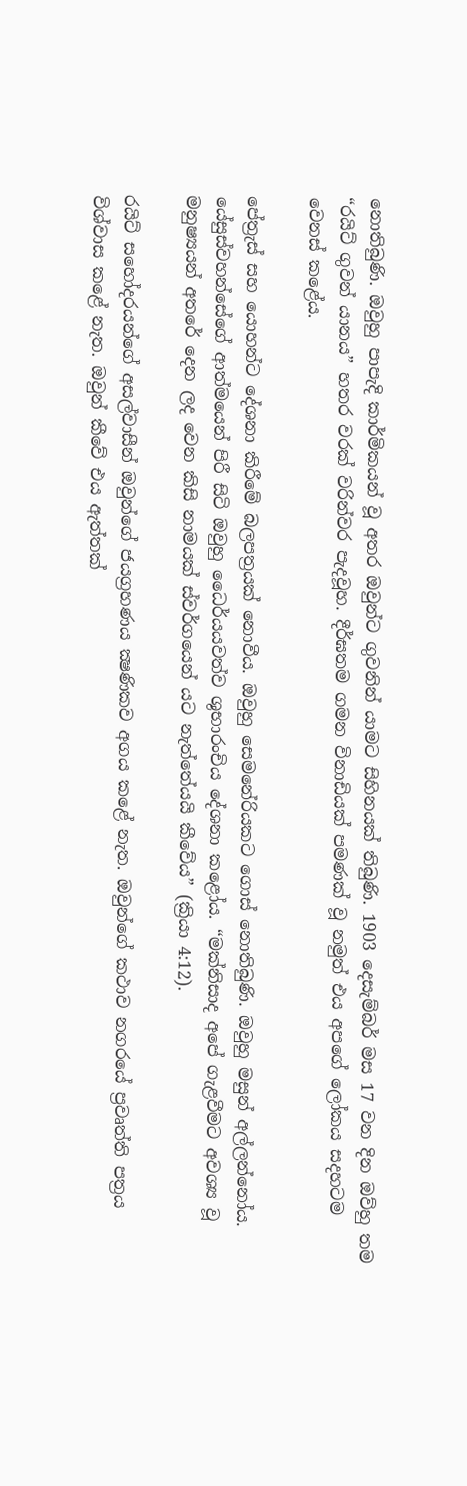නොතිබුණි. ඔවුහු පාපැදි කාර්මිකයන් වූ අතර ඔවුන්ට ගුවනින් යාමට සිහිනයක් තිබුණි. 1903 දෙසැම්බර් මස 17 වන දින ඔව්හු තම “රයිට් ගුවන් යානය” හතර වරක් වරින්වර පැදවූහ. දීර්ඝතම ගමන විනාඩියක් පමණක් වූ නමුත් එය අපගේ ලෝකය සදහටම වෙනස් කළේය.

පේත්‍රැස් සහ යොහන්ට දේශනා කිරීමේ බලපත්‍රයක් නොවීය. ඔවුහු සෙමනේරියකට ගොස් නොතිබුණි. ඔවුහු මසුන් අල්ලන්නෝය. යේසුස්වහන්සේගේ ආත්මයෙන් පිරී සිටි ඔවුහු ධෛර්යයවත්ව ශුභාරංචිය දේශනා කළෝය. “මක්නිසාද අපේ ගැළවීමට අවශ්‍ය වූ මනුෂ්‍යයන් අතරේ දෙන ලද වෙන කිසි නාමයක් ස්වර්ගයෙන් යට නැත්තේයයි කීවේය” (ක්‍රියා 4:12).

රයිට් සහෝදරයන්ගේ අසල්වාසීන් ඔවුන්ගේ ජයග්‍රහණය ක්‍ෂණිකව අගය කළේ නැත. ඔවුන්ගේ කථාව නගරයේ ප්‍රවෘත්ති පත්‍රය විශ්වාස කළේ නැත. ඔවුන් කීවේ එය ඇත්තක්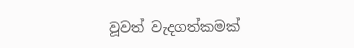වූවත් වැදගත්කමක්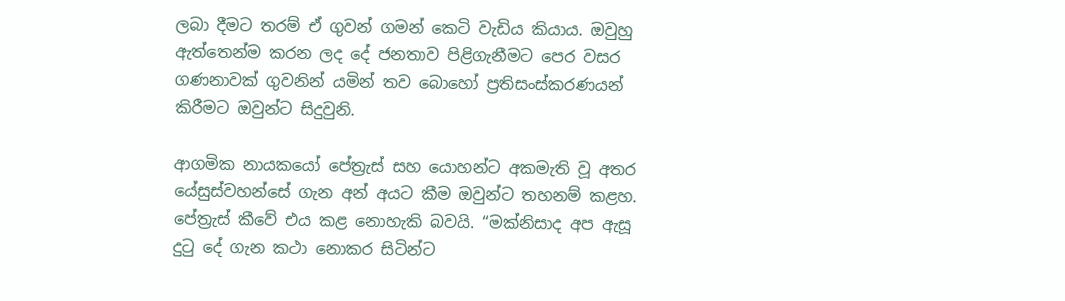ලබා දීමට තරම් ඒ ගුවන් ගමන් කෙටි වැඩිය කියාය. ඔවුහු ඇත්තෙන්ම කරන ලද දේ ජනතාව පිළිගැනීමට පෙර වසර ගණනාවක් ගුවනින් යමින් තව බොහෝ ප්‍රතිසංස්කරණයන් කිරීමට ඔවුන්ට සිදුවුනි.

ආගමික නායකයෝ පේත්‍රැස් සහ යොහන්ට අකමැති වූ අතර යේසුස්වහන්සේ ගැන අන් අයට කීම ඔවුන්ට තහනම් කළහ. පේත්‍රැස් කීවේ එය කළ නොහැකි බවයි. “මක්නිසාද අප ඇසූ දුටු දේ ගැන කථා නොකර සිටින්ට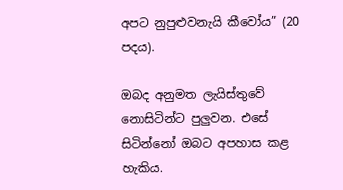අපට නුපුළුවනැයි කීවෝය” (20 පදය).

ඔබද අනුමත ලැයිස්තුවේ නොසිටින්ට පුලුවන. එසේ සිටින්නෝ ඔබට අපහාස කළ හැකිය.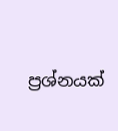ප්‍රශ්නයක්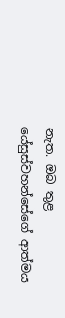නැත. ඔබ තුළ යේසුස්වහන්සේගේ ආත්මය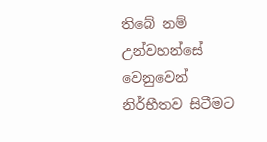තිබේ නම් උන්වහන්සේ වෙනුවෙන් නිර්භීතව සිටීමට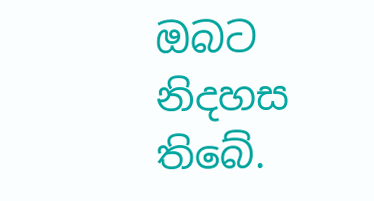ඔබට නිදහස තිබේ.